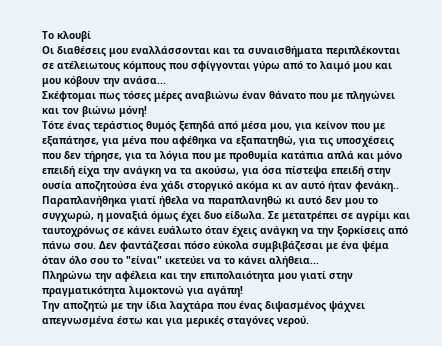Το κλουβί
Οι διαθέσεις μου εναλλάσσονται και τα συναισθήματα περιπλέκονται σε ατέλειωτους κόμπους που σφίγγονται γύρω από το λαιμό μου και μου κόβουν την ανάσα...
Σκέφτομαι πως τόσες μέρες αναβιώνω έναν θάνατο που με πληγώνει και τον βιώνω μόνη!
Τότε ένας τεράστιος θυμός ξεπηδά από μέσα μου, για κείνον που με εξαπάτησε, για μένα που αφέθηκα να εξαπατηθώ, για τις υποσχέσεις που δεν τήρησε, για τα λόγια που με προθυμία κατάπια απλά και μόνο επειδή είχα την ανάγκη να τα ακούσω, για όσα πίστεψα επειδή στην ουσία αποζητούσα ένα χάδι στοργικό ακόμα κι αν αυτό ήταν φενάκη..
Παραπλανήθηκα γιατί ήθελα να παραπλανηθώ κι αυτό δεν μου το συγχωρώ, η μοναξιά όμως έχει δυο είδωλα. Σε μετατρέπει σε αγρίμι και ταυτοχρόνως σε κάνει ευάλωτο όταν έχεις ανάγκη να την ξορκίσεις από πάνω σου. Δεν φαντάζεσαι πόσο εύκολα συμβιβάζεσαι με ένα ψέμα όταν όλο σου το "είναι" ικετεύει να το κάνει αλήθεια...
Πληρώνω την αφέλεια και την επιπολαιότητα μου γιατί στην πραγματικότητα λιμοκτονώ για αγάπη!
Την αποζητώ με την ίδια λαχτάρα που ένας διψασμένος ψάχνει απεγνωσμένα έστω και για μερικές σταγόνες νερού.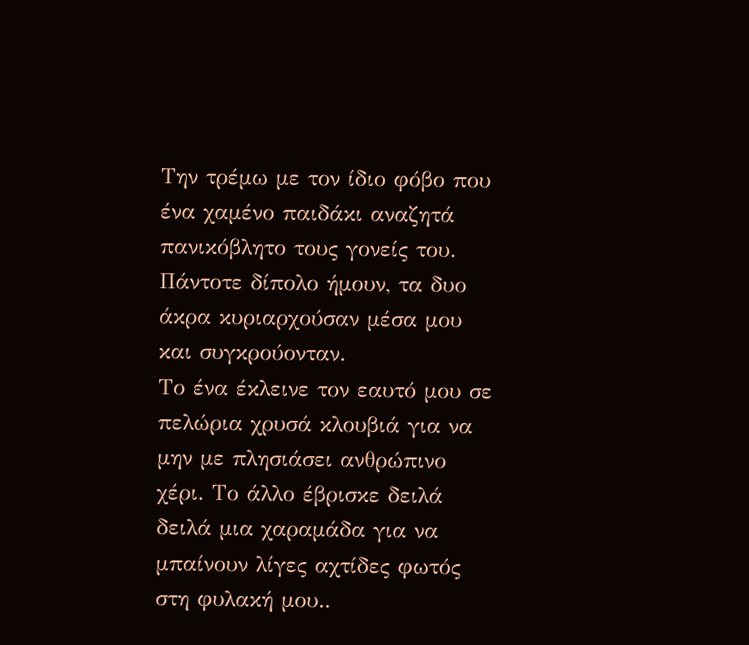Την τρέμω με τον ίδιο φόβο που ένα χαμένο παιδάκι αναζητά πανικόβλητο τους γονείς του.
Πάντοτε δίπολο ήμουν, τα δυο άκρα κυριαρχούσαν μέσα μου και συγκρούονταν.
Το ένα έκλεινε τον εαυτό μου σε πελώρια χρυσά κλουβιά για να μην με πλησιάσει ανθρώπινο χέρι. Το άλλο έβρισκε δειλά δειλά μια χαραμάδα για να μπαίνουν λίγες αχτίδες φωτός στη φυλακή μου..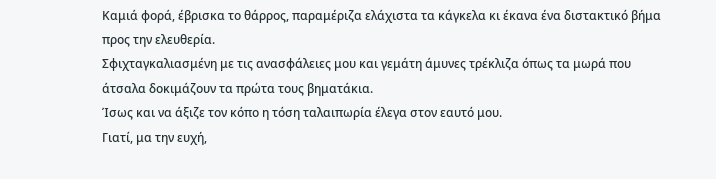Καμιά φορά, έβρισκα το θάρρος, παραμέριζα ελάχιστα τα κάγκελα κι έκανα ένα διστακτικό βήμα προς την ελευθερία.
Σφιχταγκαλιασμένη με τις ανασφάλειες μου και γεμάτη άμυνες τρέκλιζα όπως τα μωρά που άτσαλα δοκιμάζουν τα πρώτα τους βηματάκια.
Ίσως και να άξιζε τον κόπο η τόση ταλαιπωρία έλεγα στον εαυτό μου.
Γιατί, μα την ευχή,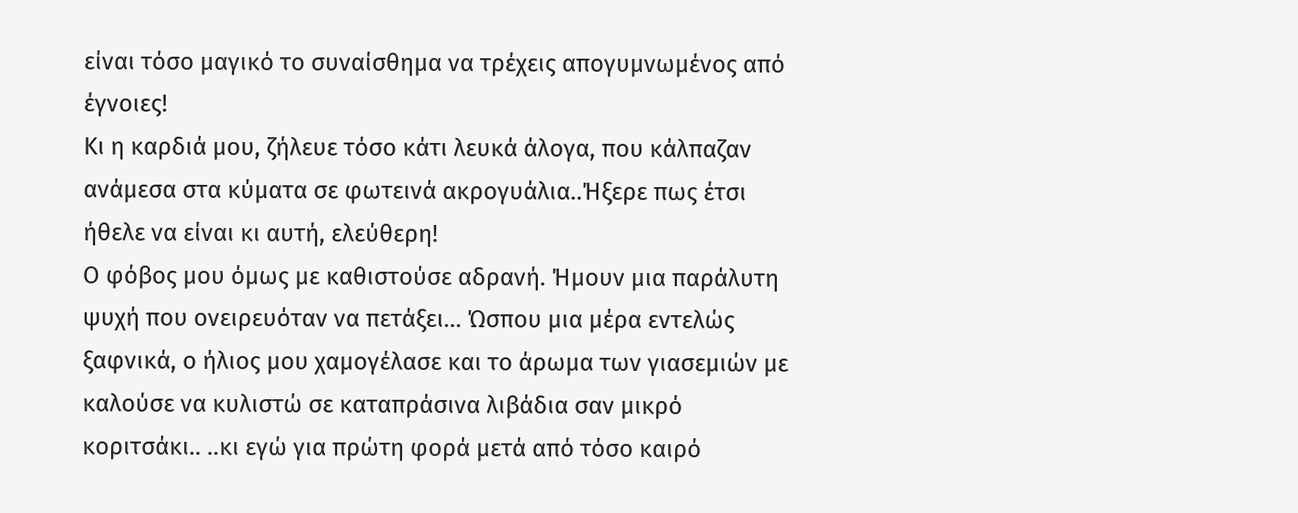είναι τόσο μαγικό το συναίσθημα να τρέχεις απογυμνωμένος από έγνοιες!
Κι η καρδιά μου, ζήλευε τόσο κάτι λευκά άλογα, που κάλπαζαν ανάμεσα στα κύματα σε φωτεινά ακρογυάλια..Ήξερε πως έτσι ήθελε να είναι κι αυτή, ελεύθερη!
Ο φόβος μου όμως με καθιστούσε αδρανή. Ήμουν μια παράλυτη ψυχή που ονειρευόταν να πετάξει... Ώσπου μια μέρα εντελώς ξαφνικά, ο ήλιος μου χαμογέλασε και το άρωμα των γιασεμιών με καλούσε να κυλιστώ σε καταπράσινα λιβάδια σαν μικρό κοριτσάκι.. ..κι εγώ για πρώτη φορά μετά από τόσο καιρό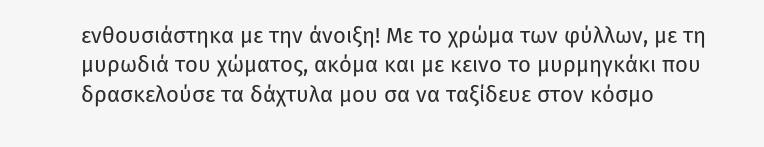ενθουσιάστηκα με την άνοιξη! Με το χρώμα των φύλλων, με τη μυρωδιά του χώματος, ακόμα και με κεινο το μυρμηγκάκι που δρασκελούσε τα δάχτυλα μου σα να ταξίδευε στον κόσμο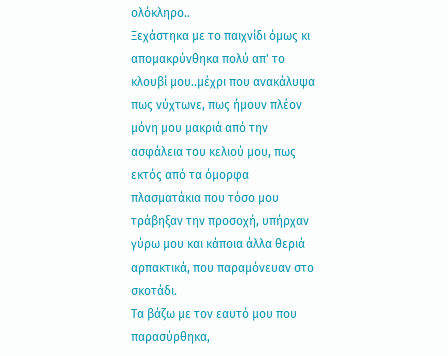ολόκληρο..
Ξεχάστηκα με το παιχνίδι όμως κι απομακρύνθηκα πολύ απ' το κλουβί μου..μέχρι που ανακάλυψα πως νύχτωνε, πως ήμουν πλέον μόνη μου μακριά από την ασφάλεια του κελιού μου, πως εκτός από τα όμορφα πλασματάκια που τόσο μου τράβηξαν την προσοχή, υπήρχαν γύρω μου και κάποια άλλα θεριά αρπακτικά, που παραμόνευαν στο σκοτάδι.
Τα βάζω με τον εαυτό μου που παρασύρθηκα,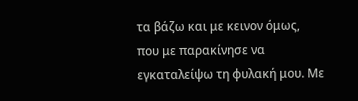τα βάζω και με κεινον όμως, που με παρακίνησε να εγκαταλείψω τη φυλακή μου. Με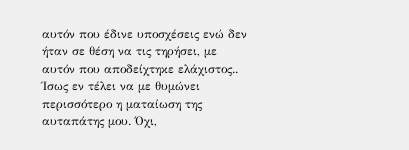αυτόν που έδινε υποσχέσεις ενώ δεν ήταν σε θέση να τις τηρήσει, με αυτόν που αποδείχτηκε ελάχιστος..
Ίσως εν τέλει να με θυμώνει περισσότερο η ματαίωση της αυταπάτης μου. Όχι,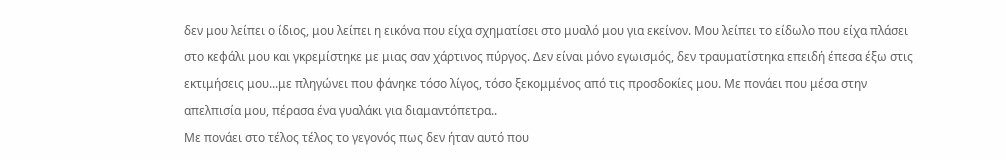δεν μου λείπει ο ίδιος, μου λείπει η εικόνα που είχα σχηματίσει στο μυαλό μου για εκείνον. Μου λείπει το είδωλο που είχα πλάσει στο κεφάλι μου και γκρεμίστηκε με μιας σαν χάρτινος πύργος. Δεν είναι μόνο εγωισμός, δεν τραυματίστηκα επειδή έπεσα έξω στις εκτιμήσεις μου...με πληγώνει που φάνηκε τόσο λίγος, τόσο ξεκομμένος από τις προσδοκίες μου. Με πονάει που μέσα στην απελπισία μου, πέρασα ένα γυαλάκι για διαμαντόπετρα..
Με πονάει στο τέλος τέλος το γεγονός πως δεν ήταν αυτό που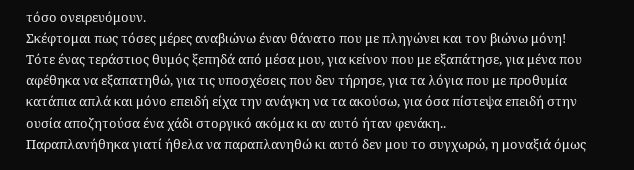τόσο ονειρευόμουν.
Σκέφτομαι πως τόσες μέρες αναβιώνω έναν θάνατο που με πληγώνει και τον βιώνω μόνη!
Τότε ένας τεράστιος θυμός ξεπηδά από μέσα μου, για κείνον που με εξαπάτησε, για μένα που αφέθηκα να εξαπατηθώ, για τις υποσχέσεις που δεν τήρησε, για τα λόγια που με προθυμία κατάπια απλά και μόνο επειδή είχα την ανάγκη να τα ακούσω, για όσα πίστεψα επειδή στην ουσία αποζητούσα ένα χάδι στοργικό ακόμα κι αν αυτό ήταν φενάκη..
Παραπλανήθηκα γιατί ήθελα να παραπλανηθώ κι αυτό δεν μου το συγχωρώ, η μοναξιά όμως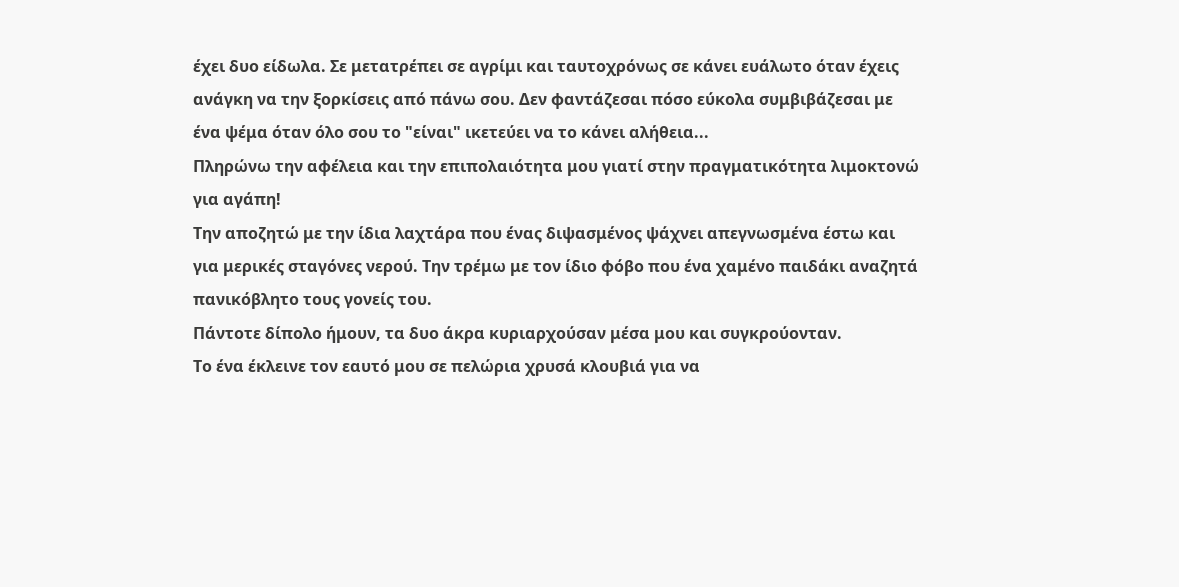έχει δυο είδωλα. Σε μετατρέπει σε αγρίμι και ταυτοχρόνως σε κάνει ευάλωτο όταν έχεις ανάγκη να την ξορκίσεις από πάνω σου. Δεν φαντάζεσαι πόσο εύκολα συμβιβάζεσαι με ένα ψέμα όταν όλο σου το "είναι" ικετεύει να το κάνει αλήθεια...
Πληρώνω την αφέλεια και την επιπολαιότητα μου γιατί στην πραγματικότητα λιμοκτονώ για αγάπη!
Την αποζητώ με την ίδια λαχτάρα που ένας διψασμένος ψάχνει απεγνωσμένα έστω και για μερικές σταγόνες νερού. Την τρέμω με τον ίδιο φόβο που ένα χαμένο παιδάκι αναζητά πανικόβλητο τους γονείς του.
Πάντοτε δίπολο ήμουν, τα δυο άκρα κυριαρχούσαν μέσα μου και συγκρούονταν.
Το ένα έκλεινε τον εαυτό μου σε πελώρια χρυσά κλουβιά για να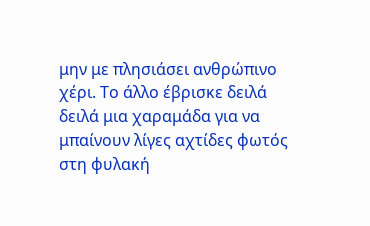μην με πλησιάσει ανθρώπινο χέρι. Το άλλο έβρισκε δειλά δειλά μια χαραμάδα για να μπαίνουν λίγες αχτίδες φωτός στη φυλακή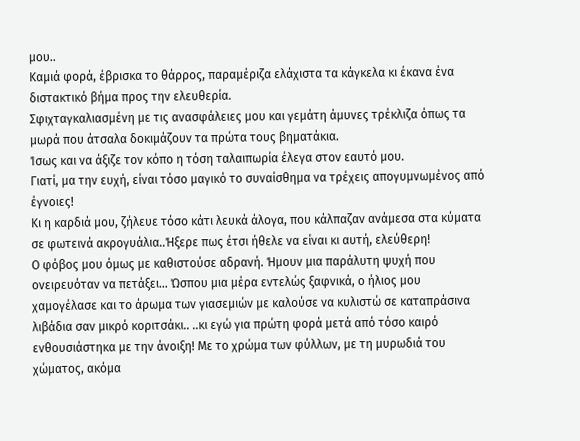μου..
Καμιά φορά, έβρισκα το θάρρος, παραμέριζα ελάχιστα τα κάγκελα κι έκανα ένα διστακτικό βήμα προς την ελευθερία.
Σφιχταγκαλιασμένη με τις ανασφάλειες μου και γεμάτη άμυνες τρέκλιζα όπως τα μωρά που άτσαλα δοκιμάζουν τα πρώτα τους βηματάκια.
Ίσως και να άξιζε τον κόπο η τόση ταλαιπωρία έλεγα στον εαυτό μου.
Γιατί, μα την ευχή, είναι τόσο μαγικό το συναίσθημα να τρέχεις απογυμνωμένος από έγνοιες!
Κι η καρδιά μου, ζήλευε τόσο κάτι λευκά άλογα, που κάλπαζαν ανάμεσα στα κύματα σε φωτεινά ακρογυάλια..Ήξερε πως έτσι ήθελε να είναι κι αυτή, ελεύθερη!
Ο φόβος μου όμως με καθιστούσε αδρανή. Ήμουν μια παράλυτη ψυχή που ονειρευόταν να πετάξει... Ώσπου μια μέρα εντελώς ξαφνικά, ο ήλιος μου χαμογέλασε και το άρωμα των γιασεμιών με καλούσε να κυλιστώ σε καταπράσινα λιβάδια σαν μικρό κοριτσάκι.. ..κι εγώ για πρώτη φορά μετά από τόσο καιρό ενθουσιάστηκα με την άνοιξη! Με το χρώμα των φύλλων, με τη μυρωδιά του χώματος, ακόμα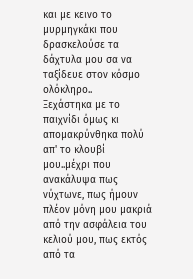και με κεινο το μυρμηγκάκι που δρασκελούσε τα δάχτυλα μου σα να ταξίδευε στον κόσμο ολόκληρο..
Ξεχάστηκα με το παιχνίδι όμως κι απομακρύνθηκα πολύ απ' το κλουβί μου..μέχρι που ανακάλυψα πως νύχτωνε, πως ήμουν πλέον μόνη μου μακριά από την ασφάλεια του κελιού μου, πως εκτός από τα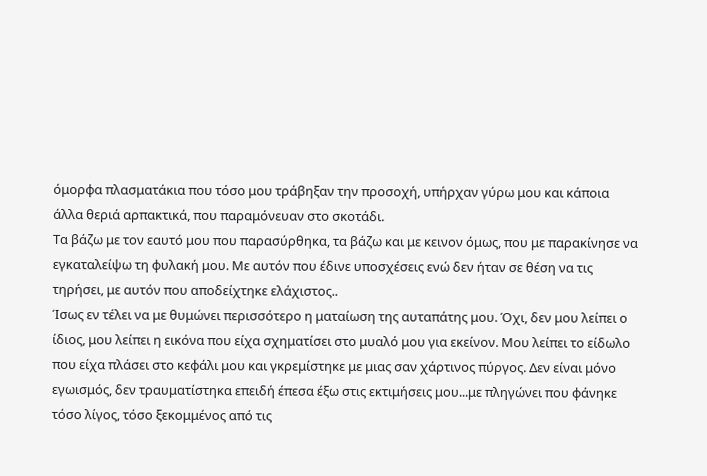όμορφα πλασματάκια που τόσο μου τράβηξαν την προσοχή, υπήρχαν γύρω μου και κάποια άλλα θεριά αρπακτικά, που παραμόνευαν στο σκοτάδι.
Τα βάζω με τον εαυτό μου που παρασύρθηκα, τα βάζω και με κεινον όμως, που με παρακίνησε να εγκαταλείψω τη φυλακή μου. Με αυτόν που έδινε υποσχέσεις ενώ δεν ήταν σε θέση να τις τηρήσει, με αυτόν που αποδείχτηκε ελάχιστος..
Ίσως εν τέλει να με θυμώνει περισσότερο η ματαίωση της αυταπάτης μου. Όχι, δεν μου λείπει ο ίδιος, μου λείπει η εικόνα που είχα σχηματίσει στο μυαλό μου για εκείνον. Μου λείπει το είδωλο που είχα πλάσει στο κεφάλι μου και γκρεμίστηκε με μιας σαν χάρτινος πύργος. Δεν είναι μόνο εγωισμός, δεν τραυματίστηκα επειδή έπεσα έξω στις εκτιμήσεις μου...με πληγώνει που φάνηκε τόσο λίγος, τόσο ξεκομμένος από τις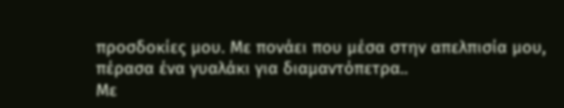προσδοκίες μου. Με πονάει που μέσα στην απελπισία μου, πέρασα ένα γυαλάκι για διαμαντόπετρα..
Με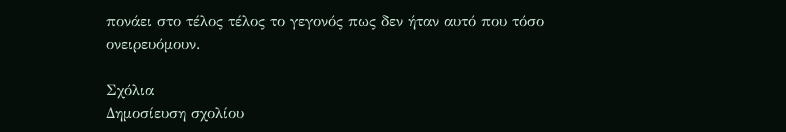πονάει στο τέλος τέλος το γεγονός πως δεν ήταν αυτό που τόσο ονειρευόμουν.

Σχόλια
Δημοσίευση σχολίου